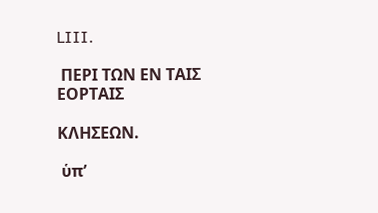LIII.

 ΠΕΡΙ ΤΩΝ ΕΝ ΤΑΙΣ ΕΟΡΤΑΙΣ

ΚΛΗΣΕΩΝ.

 ὑπ’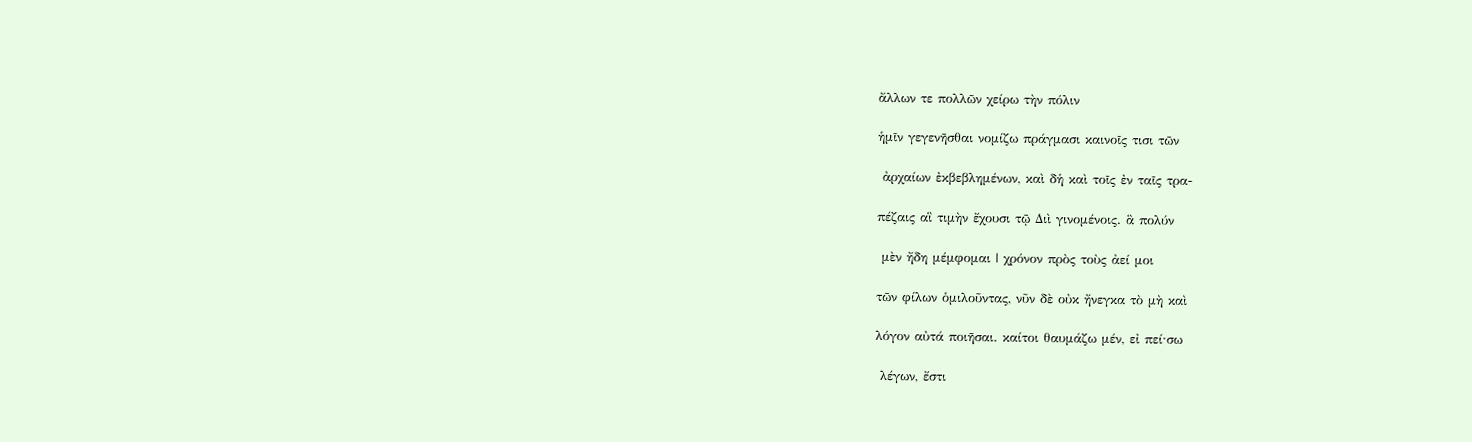ἄλλων τε πολλῶν χείρω τὴν πόλιν

ἡμῖν γεγενῆσθαι νομίζω πράγμασι καινοῖς τισι τῶν

 ἀρχαίων ἐκβεβλημένων, καὶ δἡ καὶ τοῖς ἐν ταῖς τρα-

πέζαις αἳ τιμὴν ἔχουσι τῷ Διὶ γινομένοις. ἃ πολύν

 μὲν ἤδη μέμφομαι | χρόνον πρὸς τοὺς ἀεί μοι

τῶν φίλων ὁμιλοῦντας, νῦν δὲ οὐκ ἤνεγκα τὸ μὴ καὶ

λόγον αὐτά ποιῆσαι. καίτοι θαυμάζω μέν, εἰ πεί·σω

 λέγων, ἔστι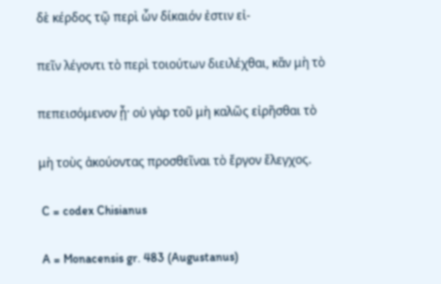δὲ κέρδος τῷ περὶ ὧν δίκαιόν ἐστιν εἰ-

πεῖν λέγοντι τὸ περὶ τοιούτων διειλέχθαι, κἂν μὴ τὸ

πεπεισόμενον ᾖ· οὐ γὰρ τοῦ μὴ καλῶς εἰρῆσθαι τὸ

μὴ τοὺς ἀκούοντας προσθεῖναι τὸ ἔργον ἔλεγχος.

 C = codex Chisianus

 A = Monacensis gr. 483 (Augustanus)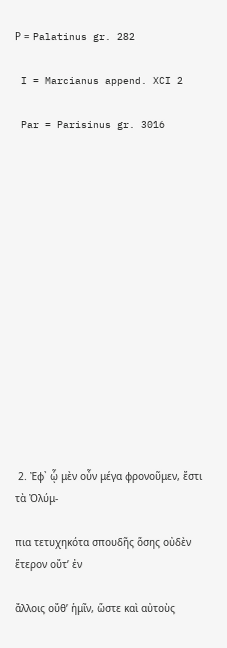Ρ = Palatinus gr. 282

 I = Marcianus append. XCI 2

 Par = Parisinus gr. 3016















 2. Ἐφ᾿ ᾧ μὲν οὖν μέγα φρονοῦμεν, ἔστι τὰ Ὀλύμ-

πια τετυχηκότα σπουδῆς ὅσης οὐδὲν ἕτερον οὔτ’ ἐν

ἄλλοις οὔθ’ ἡμῖν, ὥστε καὶ αὐτοὺς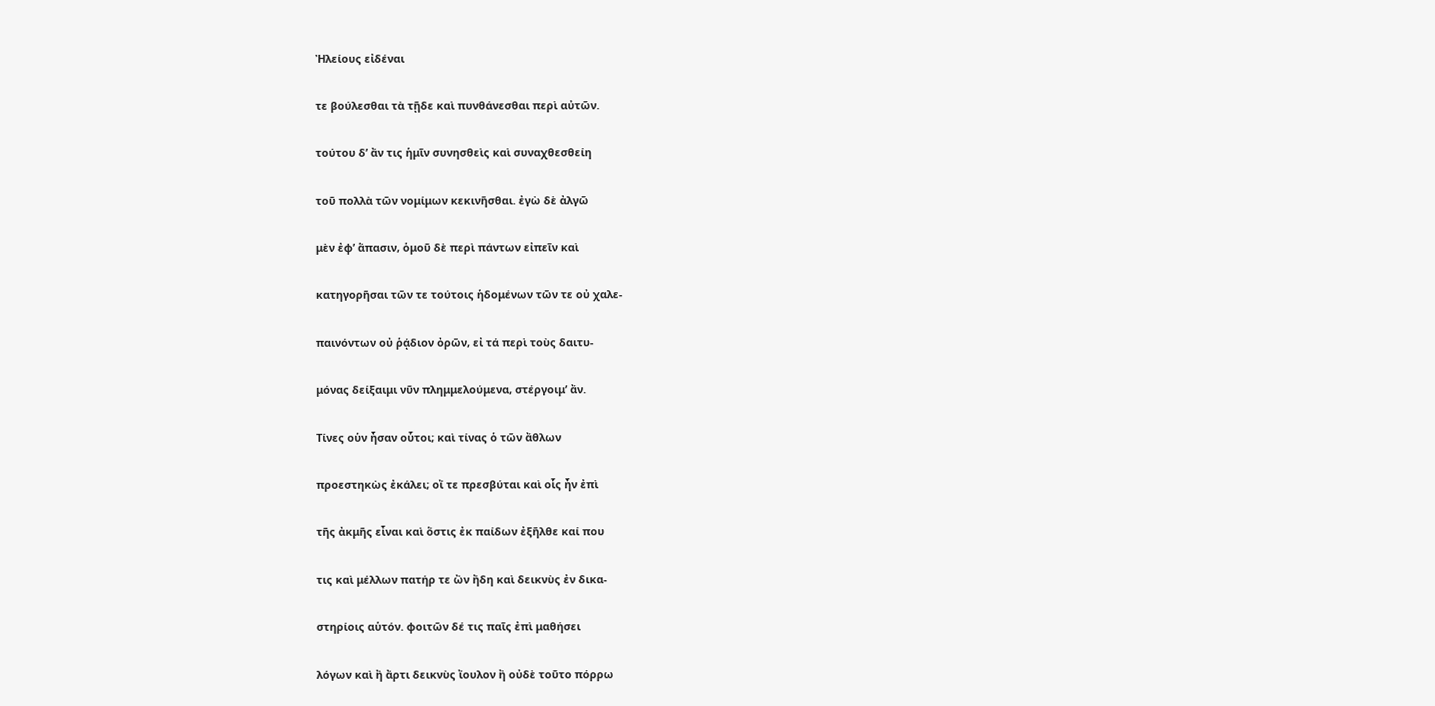Ἠλείους εἰδέναι

τε βούλεσθαι τὰ τῇδε καὶ πυνθάνεσθαι περὶ αὐτῶν.

τούτου δ’ ἄν τις ἡμῖν συνησθεὶς καὶ συναχθεσθείη

τοῦ πολλὰ τῶν νομίμων κεκινῆσθαι. ἐγὼ δὲ ἀλγῶ

μὲν ἐφ’ ἅπασιν, ὁμοῦ δὲ περὶ πάντων εἰπεῖν καὶ

κατηγορῆσαι τῶν τε τούτοις ἡδομένων τῶν τε οὐ χαλε-

παινόντων οὐ ῥᾴδιον ὀρῶν, εἰ τά περὶ τοὺς δαιτυ-

μόνας δείξαιμι νῦν πλημμελούμενα, στέργοιμ’ ἄν.

Τίνες οὑν ἦσαν οὗτοι; καὶ τίνας ὁ τῶν ἄθλων

προεστηκὼς ἐκάλει; οἴ τε πρεσβύται καὶ οἷς ἦν ἐπὶ

τῆς ἀκμῆς εἶναι καὶ ὅστις ἐκ παίδων ἐξῆλθε καί που

τις καὶ μέλλων πατήρ τε ὢν ἤδη καὶ δεικνὺς ἐν δικα-

στηρίοις αὑτόν. φοιτῶν δέ τις παῖς ἐπὶ μαθήσει

λόγων καὶ ἢ ἄρτι δεικνὺς ἴουλον ἢ οὐδὲ τοῦτο πόρρω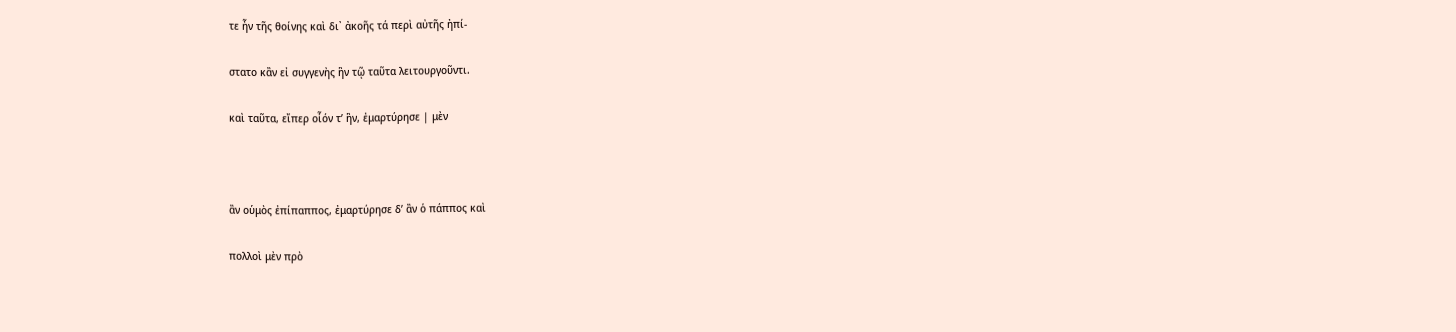τε ἦν τῆς θοίνης καὶ δι᾿ ἀκοῆς τά περὶ αὐτῆς ἠπί-

στατο κἂν εἰ συγγενὴς ἣν τῷ ταῦτα λειτουργοῦντι.

καὶ ταῦτα, εἴπερ οἷόν τ’ ἣν, ἐμαρτύρησε | μὲν



ἂν οὑμὸς ἐπίπαππος, ἐμαρτύρησε δ’ ἂν ὁ πάππος καὶ

πολλοὶ μὲν πρὸ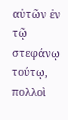αὐτῶν ἐν τῷ στεφάνῳ τούτῳ, πολλοὶ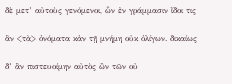δὲ μετ’ αὐτοὺς γενόμενοι, ὧν ἐν γράμμασιν ἴδοι τις

ἂν <τὰ> ὀνόματα κἀν τῇ μνήμη οὐκ ὀλίγων. δικαίως

δ’ ἂν πιστευοίμην αὐτὸς ὢν τῶν οὐ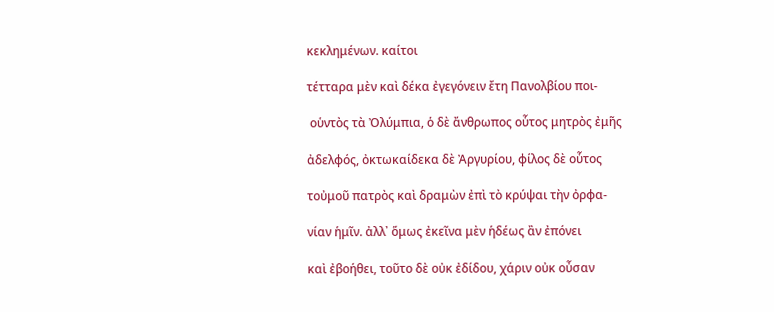κεκλημένων. καίτοι

τέτταρα μὲν καὶ δέκα ἐγεγόνειν ἔτη Πανολβίου ποι-

 οὑντὸς τὰ Ὀλύμπια, ὁ δὲ ἄνθρωπος οὗτος μητρὸς ἐμῆς

ἀδελφός, ὀκτωκαίδεκα δὲ Ἀργυρίου, φίλος δὲ οὗτος

τοὐμοῦ πατρὸς καὶ δραμὼν ἐπὶ τὸ κρύψαι τὴν ὀρφα-

νίαν ἡμῖν. ἀλλ᾿ ὅμως ἐκεῖνα μὲν ἡδέως ἂν ἐπόνει

καὶ ἐβοήθει, τοῦτο δὲ οὐκ ἐδίδου, χάριν οὐκ οὖσαν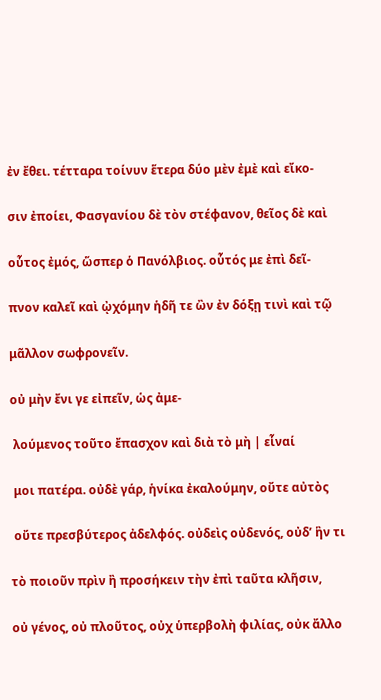ἐν ἔθει. τέτταρα τοίνυν ἕτερα δύο μὲν ἐμὲ καὶ εἴκο-

σιν ἐποίει, Φασγανίου δὲ τὸν στέφανον, θεῖος δὲ καὶ

οὗτος ἐμός, ὥσπερ ὁ Πανόλβιος. οὗτός με ἐπὶ δεῖ-

πνον καλεῖ καὶ ᾠχόμην ἡδῆ τε ὢν ἐν δόξῃ τινὶ καὶ τῷ

μᾶλλον σωφρονεῖν.

οὐ μὴν ἔνι γε εἰπεῖν, ὡς ἀμε-

 λούμενος τοῦτο ἔπασχον καὶ διὰ τὸ μὴ | εἷναί

 μοι πατέρα. οὐδὲ γάρ, ἡνίκα ἐκαλούμην, οὔτε αὐτὸς

 οὔτε πρεσβύτερος ἀδελφός. οὐδεὶς οὐδενός, οὐδ’ ἣν τι

τὸ ποιοῦν πρὶν ἢ προσήκειν τὴν ἐπὶ ταῦτα κλῆσιν,

οὐ γένος, οὐ πλοῦτος, οὐχ ὑπερβολὴ φιλίας, οὐκ ἄλλο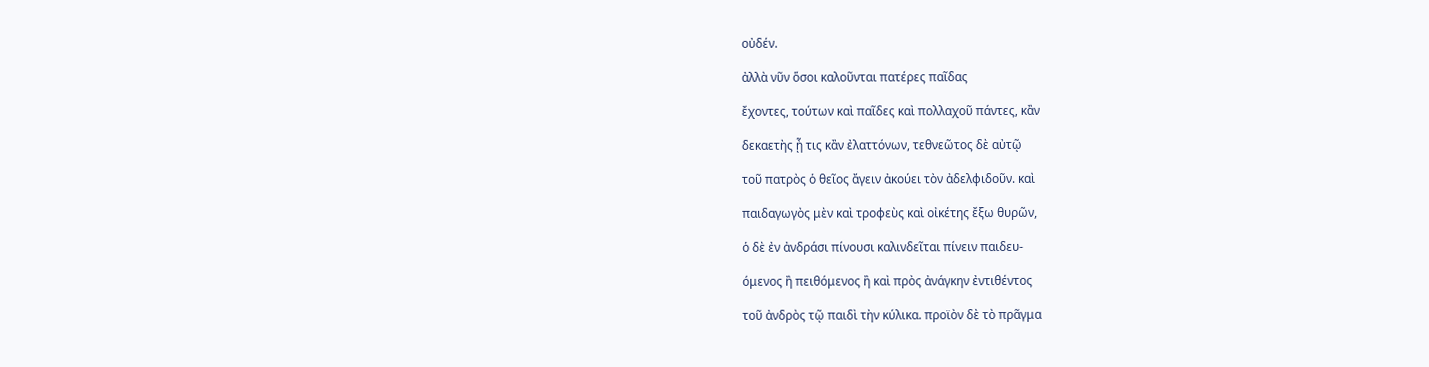οὐδέν.

ἀλλὰ νῦν ὅσοι καλοῦνται πατέρες παῖδας

ἔχοντες, τούτων καὶ παῖδες καὶ πολλαχοῦ πάντες, κἂν

δεκαετὴς ᾖ τις κἂν ἐλαττόνων, τεθνεῶτος δὲ αὐτῷ

τοῦ πατρὸς ὁ θεῖος ἄγειν ἀκούει τὸν ἀδελφιδοῦν. καὶ

παιδαγωγὸς μὲν καὶ τροφεὺς καὶ οἰκέτης ἔξω θυρῶν,

ὁ δὲ ἐν ἀνδράσι πίνουσι καλινδεῖται πίνειν παιδευ-

όμενος ἢ πειθόμενος ἢ καὶ πρὸς ἀνάγκην ἐντιθέντος

τοῦ ἀνδρὸς τῷ παιδὶ τὴν κύλικα. προϊὸν δὲ τὸ πρᾶγμα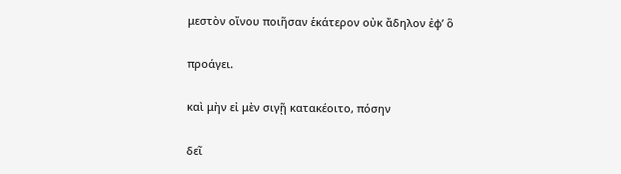μεστὸν οἴνου ποιῆσαν ἑκάτερον οὐκ ἄδηλον ἐφ’ ὃ

προάγει.

καὶ μὴν εἰ μὲν σιγῇ κατακέοιτο, πόσην

δεῖ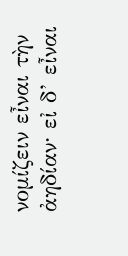νομίζειν εἶναι τὴν ἀηδίαν· εἰ δ’ εἶναι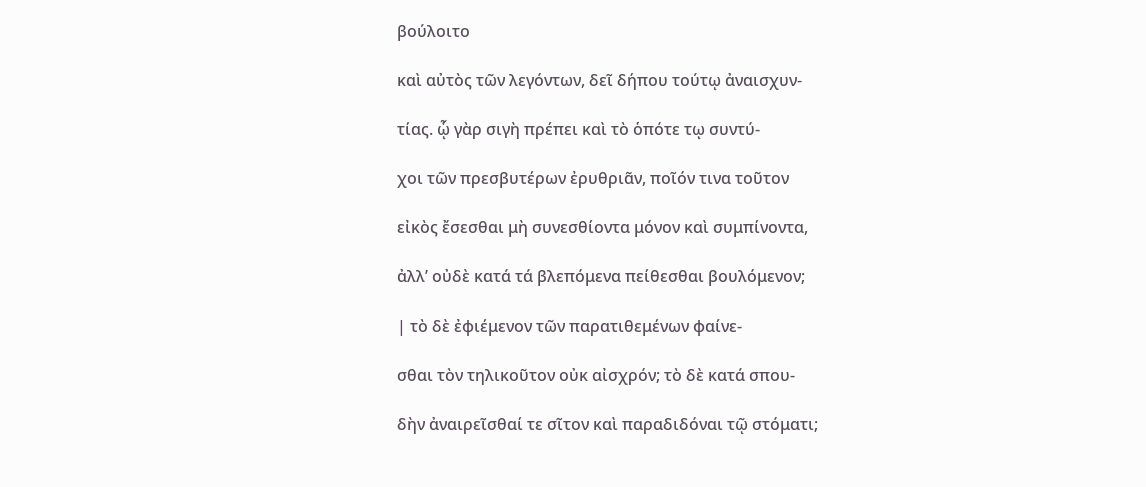βούλοιτο

καὶ αὐτὸς τῶν λεγόντων, δεῖ δήπου τούτῳ ἀναισχυν-

τίας. ᾧ γὰρ σιγὴ πρέπει καὶ τὸ ὁπότε τῳ συντύ-

χοι τῶν πρεσβυτέρων ἐρυθριᾶν, ποῖόν τινα τοῦτον

εἰκὸς ἔσεσθαι μὴ συνεσθίοντα μόνον καὶ συμπίνοντα,

ἀλλ’ οὐδὲ κατά τά βλεπόμενα πείθεσθαι βουλόμενον;

| τὸ δὲ ἐφιέμενον τῶν παρατιθεμένων φαίνε-

σθαι τὸν τηλικοῦτον οὐκ αἰσχρόν; τὸ δὲ κατά σπου-

δὴν ἀναιρεῖσθαί τε σῖτον καὶ παραδιδόναι τῷ στόματι;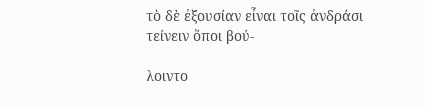τὸ δὲ ἐξουσίαν εἶναι τοῖς ἀνδράσι τείνειν ὅποι βού-

λοιντο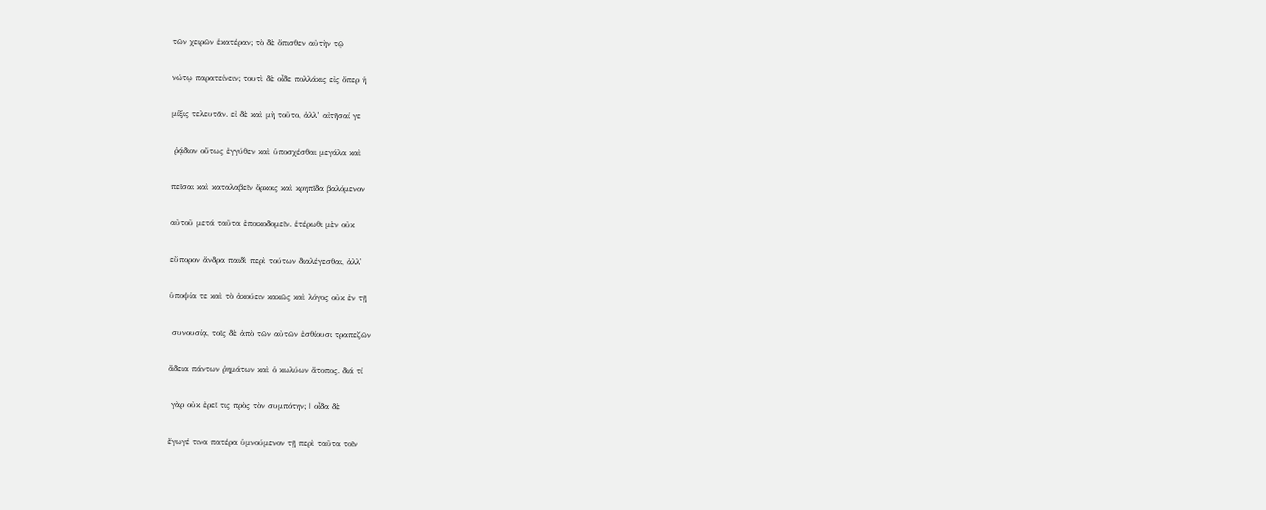τῶν χειρῶν ἑκατέραν; τὸ δὲ ὄπισθεν αὐτὴν τῷ

νώτῳ παρατείνειν; τουτὶ δὲ οἶδε πολλάκις εἰς ὅπερ ἡ

μίξις τελευτᾶν. εἰ δὲ καὶ μὴ τοῦτο, ἀλλ’ αἰτῆσαί γε

 ῥᾴδιον οὕτως ἐγγύθεν καὶ ὑποσχέσθαι μεγάλα καὶ

πεῖσαι καὶ καταλαβεῖν ὅρκοις καὶ κρηπῖδα βαλόμενον

αὐτοῦ μετά ταῦτα ἐποικοδομεῖν. ἑτέρωθι μὲν οὐκ

εὔπορον ἄνδρα παιδὶ περὶ τούτων διαλέγεσθαι, ἀλλ᾿

ὑποψία τε καὶ τὸ ἀκούειν κακῶς καὶ λόγος οὐκ ἐν τῇ

 συνουσίᾳ, τοῖς δὲ ἀπὸ τῶν αὐτῶν ἐσθίουσι τραπεζῶν

ἄδεια πάντων ῥημάτων καὶ ὁ κωλύων ἄτοπος. διά τί

 γὰρ οὐκ ἐρεῖ τις πρὸς τὸν συμπότην; | οἶδα δὲ

ἔγωγέ τινα πατέρα ὑμνούμενον τῇ περὶ ταῦτα τοῖν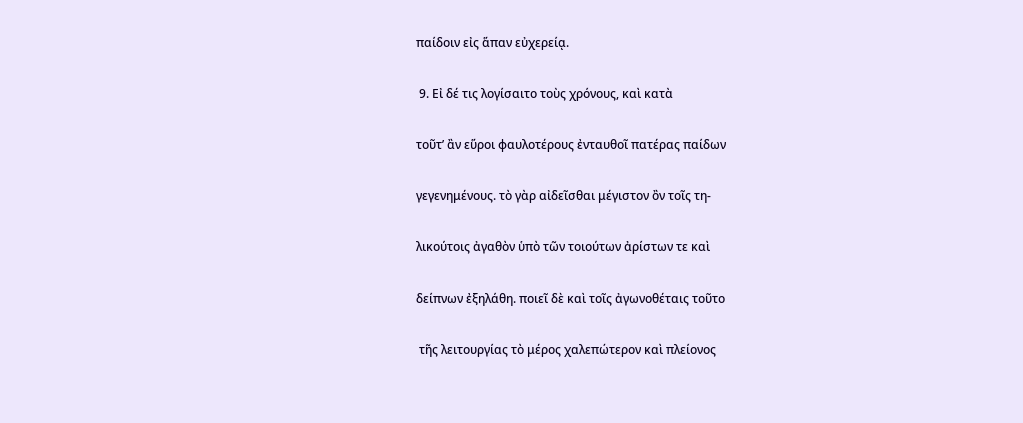παίδοιν εἰς ἅπαν εὐχερείᾳ.

 9. Εἰ δέ τις λογίσαιτο τοὺς χρόνους, καὶ κατὰ

τοῦτ’ ἂν εὕροι φαυλοτέρους ἐνταυθοῖ πατέρας παίδων

γεγενημένους. τὸ γὰρ αἰδεῖσθαι μέγιστον ὂν τοῖς τη-

λικούτοις ἀγαθὸν ὑπὸ τῶν τοιούτων ἀρίστων τε καὶ

δείπνων ἐξηλάθη. ποιεῖ δὲ καὶ τοῖς ἀγωνοθέταις τοῦτο

 τῆς λειτουργίας τὸ μέρος χαλεπώτερον καὶ πλείονος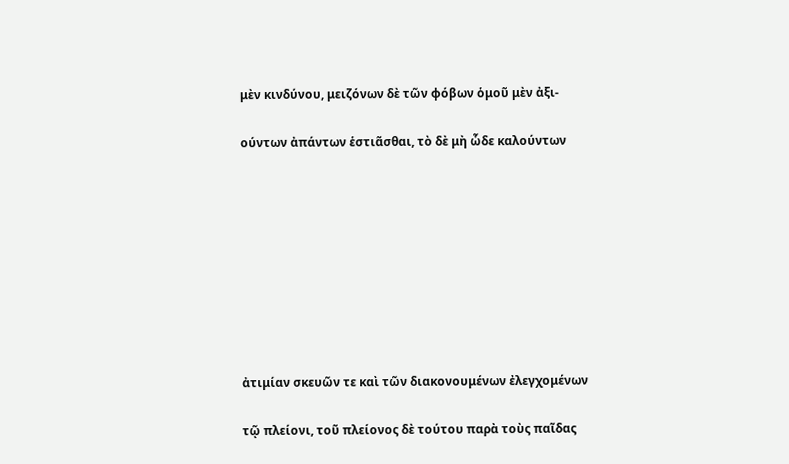μὲν κινδύνου, μειζόνων δὲ τῶν φόβων ὁμοῦ μὲν ἀξι-

ούντων ἀπάντων ἑστιᾶσθαι, τὸ δὲ μὴ ὧδε καλούντων









ἀτιμίαν σκευῶν τε καὶ τῶν διακονουμένων ἐλεγχομένων

τῷ πλείονι, τοῦ πλείονος δὲ τούτου παρὰ τοὺς παῖδας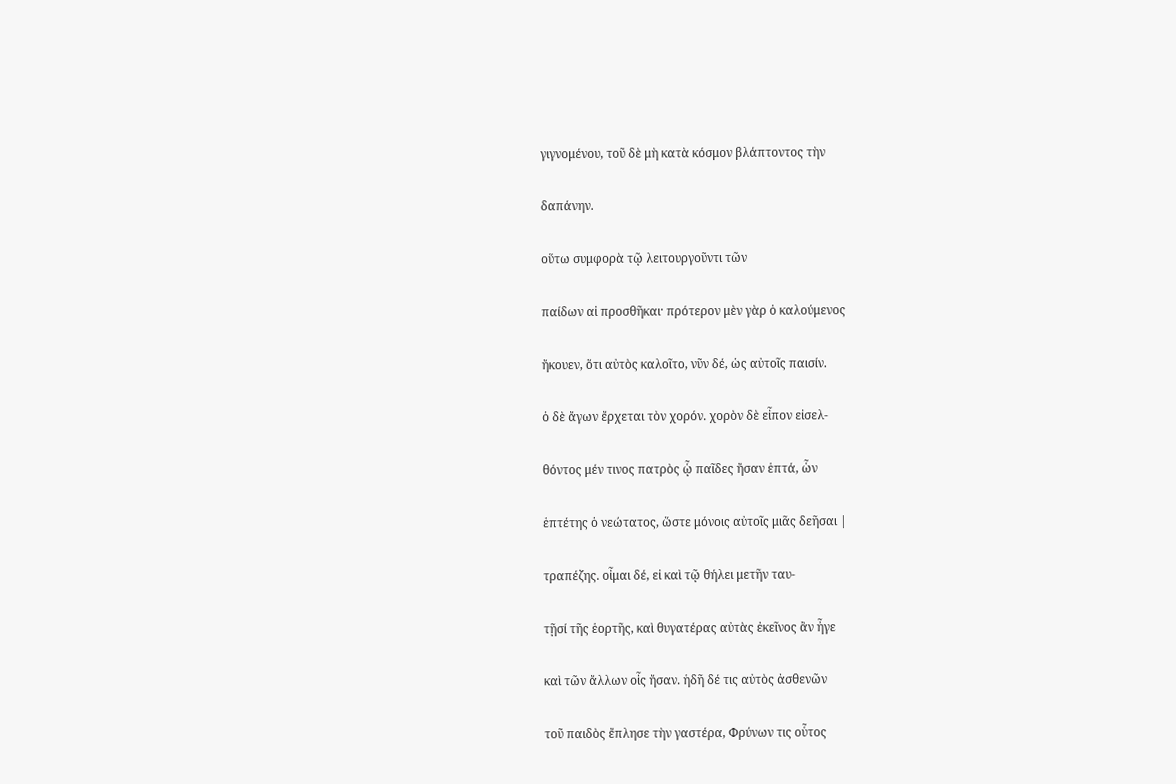γιγνομένου, τοῦ δὲ μὴ κατὰ κόσμον βλάπτοντος τὴν

δαπάνην.

οὕτω συμφορὰ τῷ λειτουργοῦντι τῶν

παίδων αἰ προσθῆκαι· πρότερον μὲν γὰρ ὁ καλούμενος

ἤκουεν, ὅτι αὐτὸς καλοῖτο, νῦν δέ, ὡς αὐτοῖς παισίν.

ὁ δὲ ἄγων ἔρχεται τὸν χορόν. χορὸν δὲ εἶπον εἰσελ-

θόντος μέν τινος πατρὸς ᾧ παῖδες ἤσαν ἑπτά, ὧν

ἑπτέτης ὁ νεώτατος, ὥστε μόνοις αὐτοῖς μιᾶς δεῆσαι |

τραπέζης. οἶμαι δέ, εἰ καὶ τῷ θήλει μετῆν ταυ-

τῇσί τῆς ἑορτῆς, καὶ θυγατέρας αὐτὰς ἐκεῖνος ἂν ἦγε

καὶ τῶν ἄλλων οἷς ἤσαν. ἡδῆ δέ τις αὐτὸς ἀσθενῶν

τοῦ παιδὸς ἔπλησε τὴν γαστέρα, Φρύνων τις οὗτος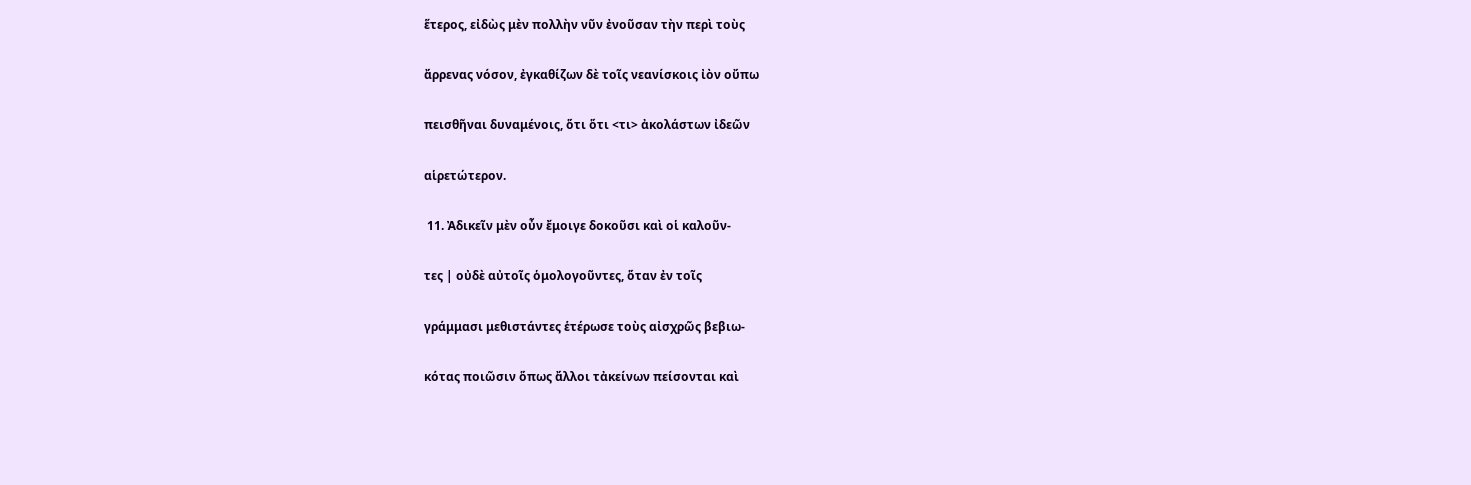ἕτερος, εἰδὼς μὲν πολλὴν νῦν ἐνοῦσαν τὴν περὶ τοὺς

ἄρρενας νόσον, ἐγκαθίζων δὲ τοῖς νεανίσκοις ἰὸν οὔπω

πεισθῆναι δυναμένοις, ὅτι ὅτι <τι> ἀκολάστων ἰδεῶν

αἱρετώτερον.

 11. Ἀδικεῖν μὲν οὖν ἔμοιγε δοκοῦσι καὶ οἱ καλοῦν-

τες | οὐδὲ αὐτοῖς ὁμολογοῦντες, ὅταν ἐν τοῖς

γράμμασι μεθιστάντες ἑτέρωσε τοὺς αἰσχρῶς βεβιω-

κότας ποιῶσιν ὅπως ἄλλοι τἀκείνων πείσονται καὶ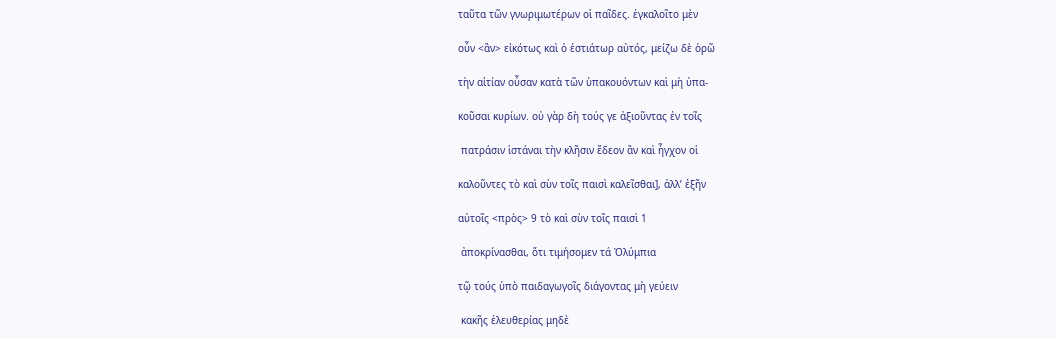ταῦτα τῶν γνωριμωτέρων οἱ παῖδες. ἐγκαλοῖτο μὲν

οὖν <ἂν> εἰκότως καὶ ὁ ἑστιάτωρ αὐτός, μείζω δὲ ὁρῶ

τὴν αἰτίαν οὖσαν κατὰ τῶν ὑπακουόντων καὶ μὴ ὐπα-

κοῦσαι κυρίων. οὐ γὰρ δὴ τούς γε ἀξιοῦντας ἐν τοῖς

 πατράσιν ἱστάναι τὴν κλῆσιν ἔδεον ἂν καὶ ἦγχον οἱ

καλοῦντες τὸ καὶ σὺν τοῖς παισὶ καλεῖσθαι], ἀλλ’ ἐξῆν

αὐτοῖς <πρὸς> 9 τὸ καὶ σὺν τοῖς παισὶ 1

 ἀποκρίνασθαι, ὅτι τιμήσομεν τά Ὀλύμπια

τῷ τούς ὑπὸ παιδαγωγοῖς διάγοντας μὴ γεύειν

 κακῆς ἐλευθερίας μηδὲ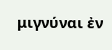μιγνύναι ἐν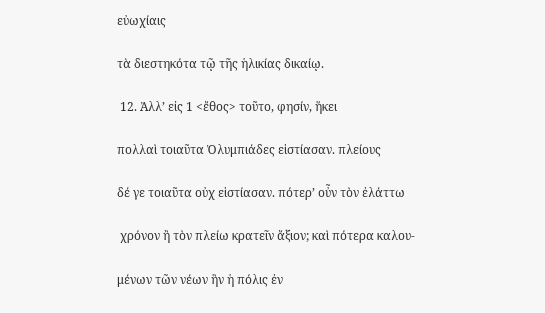εὐωχίαις

τὰ διεστηκότα τῷ τῆς ἡλικίας δικαίῳ.

 12. Ἀλλ’ εἰς 1 <ἔθος> τοῦτο, φησίν, ἥκει

πολλαὶ τοιαῦτα Ὀλυμπιάδες εἱστίασαν. πλείους

δέ γε τοιαῦτα οὐχ εἱστίασαν. πότερ’ οὖν τὸν ἐλάττω

 χρόνον ἢ τὸν πλείω κρατεῖν ἄξιον; καὶ πότερα καλου-

μένων τῶν νέων ἣν ἡ πόλις ἐν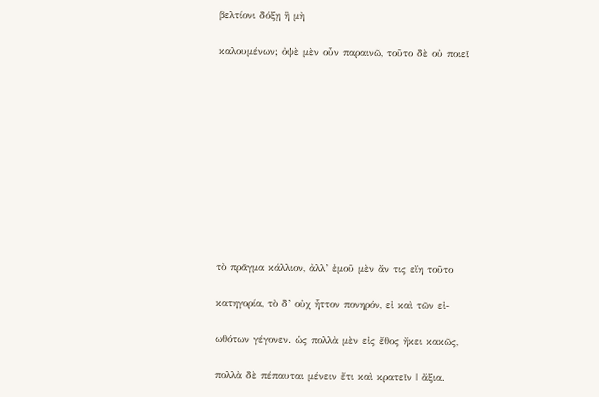βελτίονι δόξῃ ἢ μὴ

καλουμένων; ὀψὲ μὲν οὖν παραινῶ, τοῦτο δὲ οὐ ποιεῖ











τὸ πρᾶγμα κάλλιον, ἀλλ’ ἐμοῦ μὲν ἄν τις εἴη τοῦτο

κατηγορία, τὸ δ’ οὐχ ἧττον πονηρόν, εἰ καὶ τῶν εἰ-

ωθότων γέγονεν. ὡς πολλὰ μὲν εἰς ἔθος ἤκει κακῶς,

πολλὰ δὲ πέπαυται μένειν ἔτι καὶ κρατεῖν | ἄξια.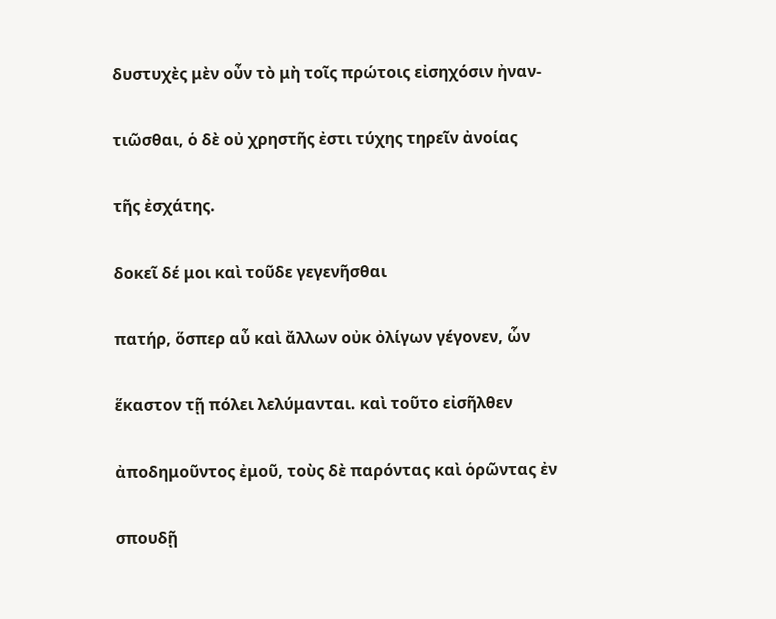δυστυχὲς μὲν οὖν τὸ μὴ τοῖς πρώτοις εἰσηχόσιν ἠναν-

τιῶσθαι, ὁ δὲ οὐ χρηστῆς ἐστι τύχης τηρεῖν ἀνοίας

τῆς ἐσχάτης.

δοκεῖ δέ μοι καὶ τοῦδε γεγενῆσθαι

πατήρ, ὅσπερ αὖ καὶ ἄλλων οὐκ ὀλίγων γέγονεν, ὧν

ἕκαστον τῇ πόλει λελύμανται. καὶ τοῦτο εἰσῆλθεν

ἀποδημοῦντος ἐμοῦ, τοὺς δὲ παρόντας καὶ ὁρῶντας ἐν

σπουδῇ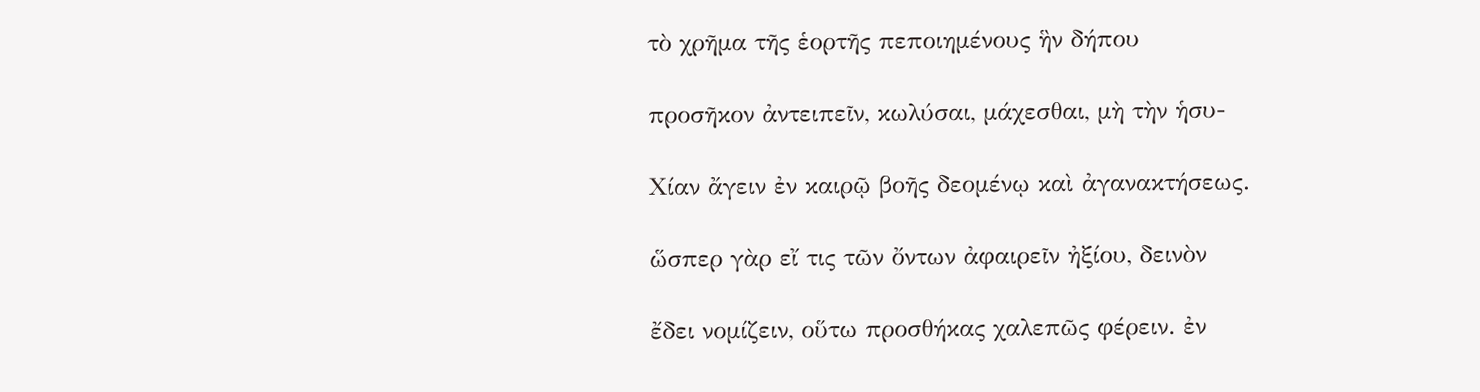τὸ χρῆμα τῆς ἑορτῆς πεποιημένους ἣν δήπου

προσῆκον ἀντειπεῖν, κωλύσαι, μάχεσθαι, μὴ τὴν ἡσυ-

Χίαν ἄγειν ἐν καιρῷ βοῆς δεομένῳ καὶ ἀγανακτήσεως.

ὥσπερ γὰρ εἴ τις τῶν ὄντων ἀφαιρεῖν ἠξίου, δεινὸν

ἔδει νομίζειν, οὕτω προσθήκας χαλεπῶς φέρειν. ἐν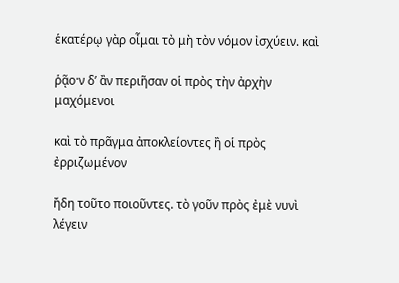ἑκατέρῳ γὰρ οἶμαι τὸ μὴ τὸν νόμον ἰσχύειν. καὶ

ῥᾷο·ν δ’ ἂν περιῆσαν οἱ πρὸς τὴν ἀρχὴν μαχόμενοι

καὶ τὸ πρᾶγμα ἀποκλείοντες ἢ οἱ πρὸς ἐρριζωμένον

ἤδη τοῦτο ποιοῦντες. τὸ γοῦν πρὸς ἐμὲ νυνὶ λέγειν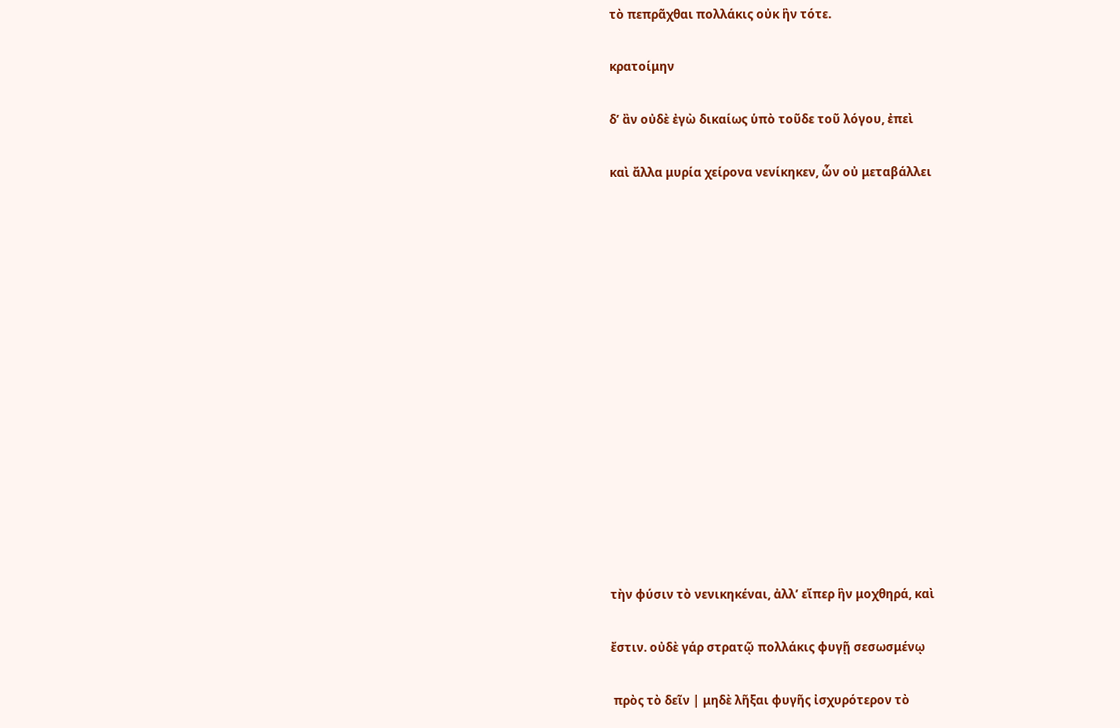τὸ πεπρᾶχθαι πολλάκις οὐκ ἣν τότε.

κρατοίμην

δ’ ἂν οὐδὲ ἐγὼ δικαίως ὑπὸ τοῦδε τοῦ λόγου, ἐπεὶ

καὶ ἄλλα μυρία χείρονα νενίκηκεν, ὧν οὐ μεταβάλλει















τὴν φύσιν τὸ νενικηκέναι, ἀλλ’ εἴπερ ἣν μοχθηρά, καὶ

ἔστιν. οὐδὲ γάρ στρατῷ πολλάκις φυγῇ σεσωσμένῳ

 πρὸς τὸ δεῖν | μηδὲ λῆξαι φυγῆς ἰσχυρότερον τὸ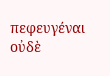πεφευγέναι οὐδὲ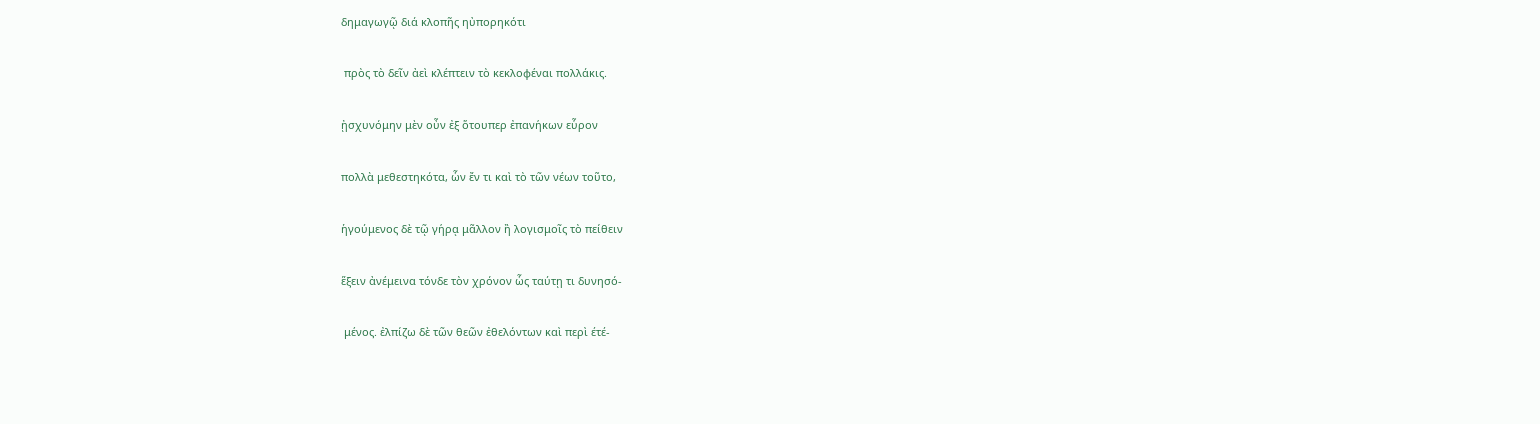δημαγωγῷ διά κλοπῆς ηὐπορηκότι

 πρὸς τὸ δεῖν ἀεὶ κλέπτειν τὸ κεκλοφέναι πολλάκις.

ᾐσχυνόμην μὲν οὖν ἐξ ὅτουπερ ἐπανήκων εὗρον

πολλὰ μεθεστηκότα, ὧν ἔν τι καὶ τὸ τῶν νέων τοῦτο,

ἡγούμενος δὲ τῷ γήρᾳ μᾶλλον ἢ λογισμοῖς τὸ πείθειν

ἕξειν ἀνέμεινα τόνδε τὸν χρόνον ὧς ταύτῃ τι δυνησό-

 μένος. ἐλπίζω δὲ τῶν θεῶν ἐθελόντων καὶ περὶ έτέ-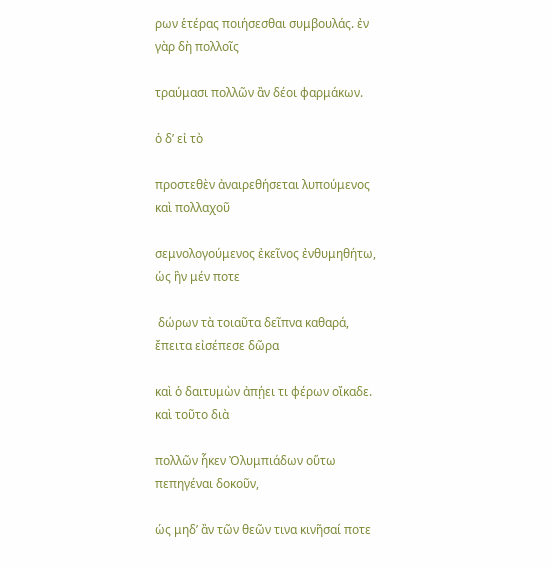ρων ἑτέρας ποιήσεσθαι συμβουλάς. ἐν γὰρ δὴ πολλοῖς

τραύμασι πολλῶν ἂν δέοι φαρμάκων.

ὁ δ’ εἰ τὸ

προστεθὲν ἀναιρεθήσεται λυπούμενος καὶ πολλαχοῦ

σεμνολογούμενος ἐκεῖνος ἐνθυμηθήτω, ὡς ἣν μέν ποτε

 δώρων τὰ τοιαῦτα δεῖπνα καθαρά, ἔπειτα εἰσέπεσε δῶρα

καὶ ὁ δαιτυμὼν ἀπῄει τι φέρων οἴκαδε. καὶ τοῦτο διὰ

πολλῶν ἧκεν Ὀλυμπιάδων οὕτω πεπηγέναι δοκοῦν,

ὡς μηδ’ ἂν τῶν θεῶν τινα κινῆσαί ποτε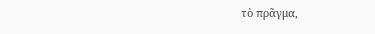τὸ πρᾶγμα,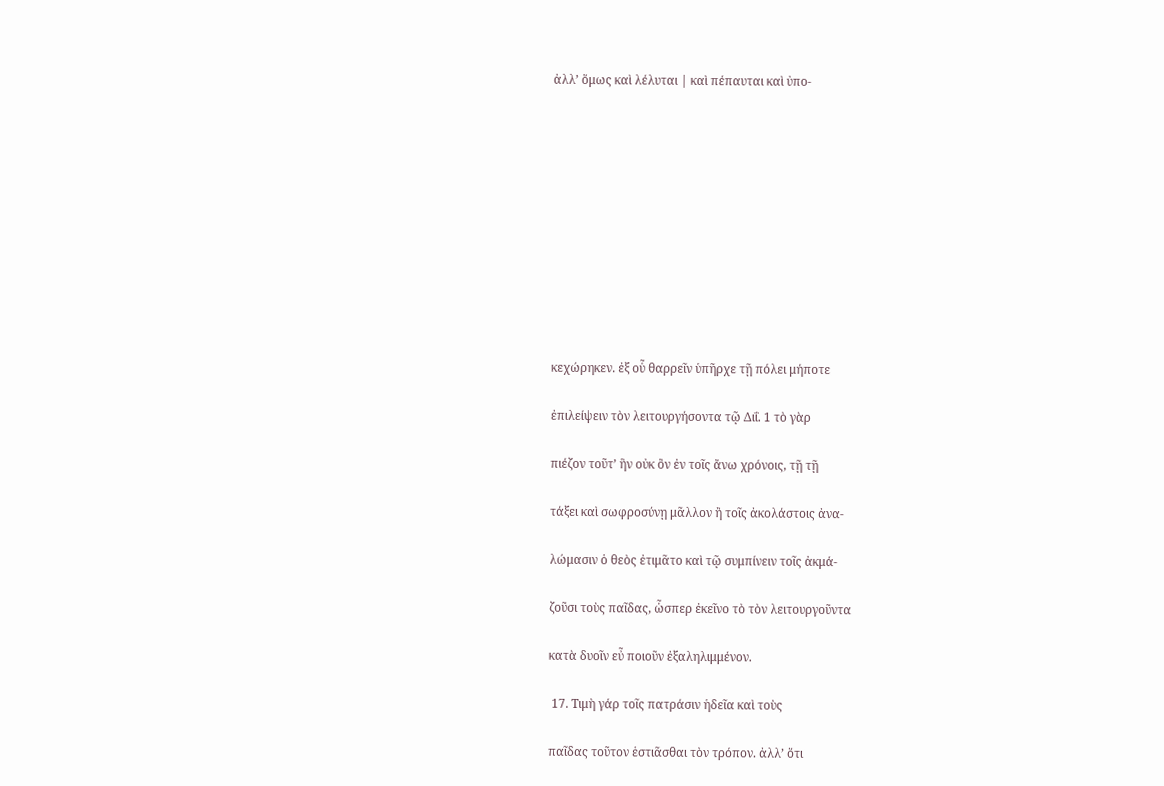ἀλλ’ ὅμως καὶ λέλυται | καὶ πέπαυται καὶ ὐπο-











κεχώρηκεν. ἐξ οὗ θαρρεῖν ὑπῆρχε τῇ πόλει μήποτε

ἐπιλείψειν τὸν λειτουργήσοντα τῷ Διΐ. 1 τὸ γὰρ

πιέζον τοῦτ’ ἣν οὐκ ὂν ἐν τοῖς ἄνω χρόνοις, τῇ τῇ

τάξει καὶ σωφροσύνῃ μᾶλλον ἢ τοῖς ἀκολάστοις ἀνα-

λώμασιν ὁ θεὸς ἐτιμᾶτο καὶ τῷ συμπίνειν τοῖς ἀκμά-

ζοῦσι τοὺς παῖδας, ὧσπερ ἐκεῖνο τὸ τὸν λειτουργοῦντα

κατὰ δυοῖν εὖ ποιοῦν ἐξαληλιμμένον.

 17. Τιμὴ γάρ τοῖς πατράσιν ἡδεῖα καὶ τοὺς

παῖδας τοῦτον ἑστιᾶσθαι τὸν τρόπον. ἀλλ’ ὅτι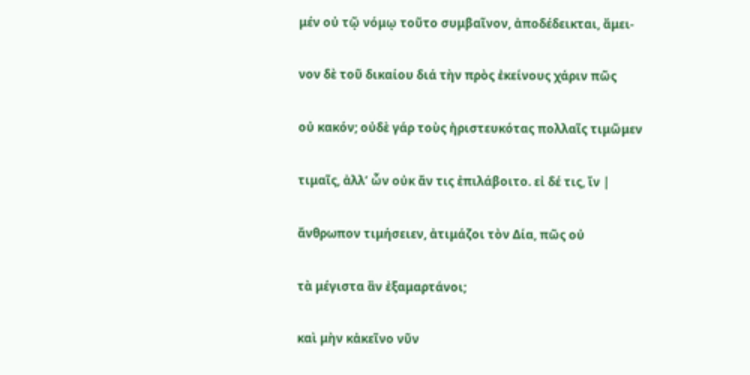μέν οὐ τῷ νόμῳ τοῦτο συμβαῖνον, ἀποδέδεικται, ἄμει-

νον δὲ τοῦ δικαίου διά τὴν πρὸς ἐκείνους χάριν πῶς

οὐ κακόν; οὐδὲ γάρ τοὺς ἠριστευκότας πολλαῖς τιμῶμεν

τιμαῖς, ἀλλ’ ὧν οὐκ ἄν τις ἐπιλάβοιτο. εἰ δέ τις, ἴν |

ἄνθρωπον τιμήσειεν, ἀτιμάζοι τὸν Δία, πῶς οὐ

τὰ μέγιστα ἂν ἐξαμαρτάνοι;

καὶ μὴν κἀκεῖνο νῦν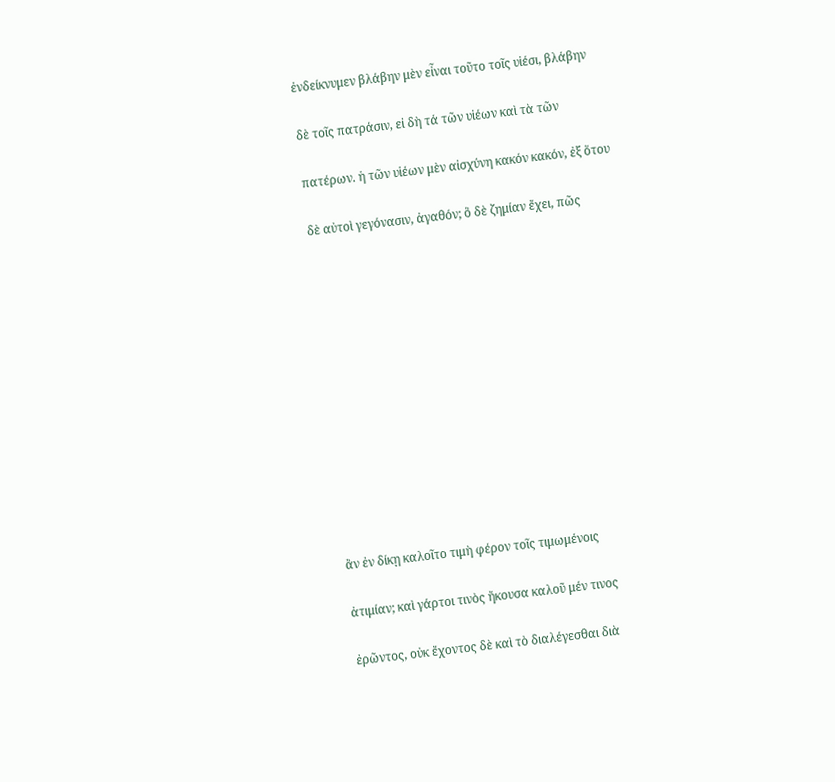ἐνδείκνυμεν βλάβην μὲν εἶναι τοῦτο τοῖς υἱέσι, βλάβην

δὲ τοῖς πατράσιν, εἰ δὴ τά τῶν υἱέων καὶ τὰ τῶν

πατέρων. ἡ τῶν υἱέων μὲν αἰσχύνη κακόν κακόν, ἐξ ὅτου

δὲ αὐτοὶ γεγόνασιν, ἀγαθόν; ὃ δὲ ζημίαν ἔχει, πῶς













ἂν ἐν δίκῃ καλοῖτο τιμὴ φέρον τοῖς τιμωμένοις

ἀτιμίαν; καὶ γάρτοι τινὸς ἤκουσα καλοῦ μέν τινος

ἐρῶντος, οὐκ ἔχοντος δὲ καὶ τὸ διαλέγεσθαι διὰ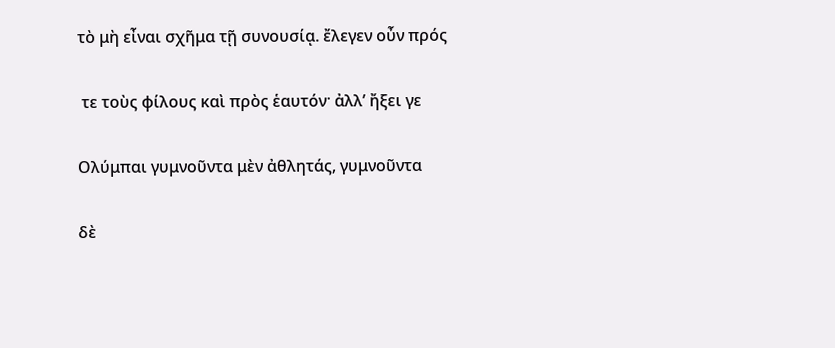τὸ μὴ εἶναι σχῆμα τῇ συνουσίᾳ. ἔλεγεν οὖν πρός

 τε τοὺς φίλους καὶ πρὸς ἑαυτόν· ἀλλ’ ἤξει γε

Ολύμπαι γυμνοῦντα μὲν ἀθλητάς, γυμνοῦντα

δὲ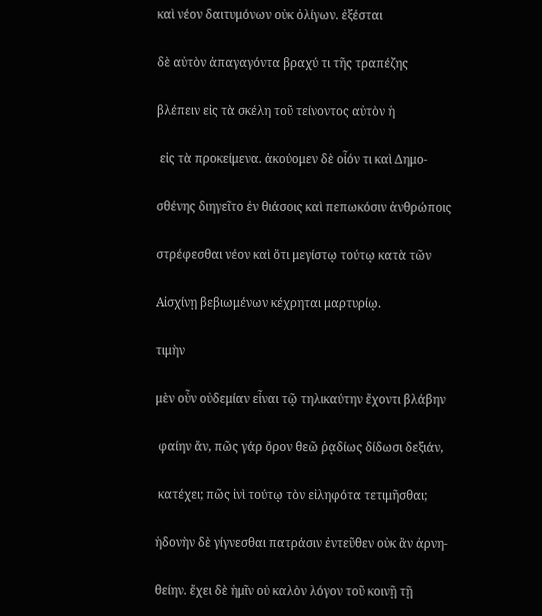καὶ νέον δαιτυμόνων οὐκ ὀλίγων. ἐξέσται

δὲ αὐτὸν ἀπαγαγόντα βραχύ τι τῆς τραπέζης

βλέπειν εἰς τὰ σκέλη τοῦ τείνοντος αὐτὸν ἡ

 εἰς τὰ προκείμενα. ἀκούομεν δὲ οἶόν τι καὶ Δημο-

σθένης διηγεῖτο ἐν θιάσοις καὶ πεπωκόσιν ἀνθρώποις

στρέφεσθαι νέον καὶ ὅτι μεγίστῳ τούτῳ κατὰ τῶν

Αἰσχίνῃ βεβιωμένων κέχρηται μαρτυρίῳ.

τιμὴν

μὲν οὖν οὐδεμίαν εἶναι τῷ τηλικαύτην ἔχοντι βλάβην

 φαίην ἄν, πῶς γάρ ὄρον θεῶ ῥᾳδίως δίδωσι δεξιάν,

 κατέχει; πῶς ἰνὶ τούτῳ τὸν εἰληφότα τετιμῆσθαι;

ἡδονὴν δὲ γίγνεσθαι πατράσιν ἐντεῦθεν οὐκ ἂν ἀρνη-

θείην. ἔχει δὲ ἡμῖν οὐ καλὸν λόγον τοῦ κοινῇ τῇ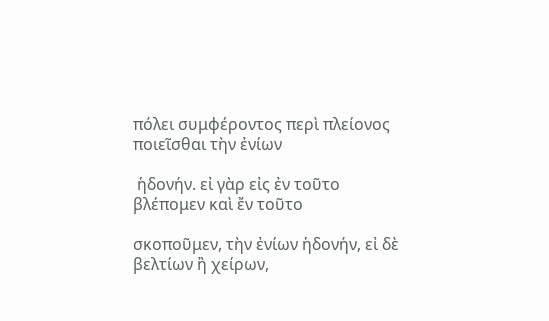πόλει συμφέροντος περὶ πλείονος ποιεῖσθαι τὴν ἐνίων

 ἡδονήν. εἰ γὰρ εἰς ἐν τοῦτο βλέπομεν καὶ ἔν τοῦτο

σκοποῦμεν, τὴν ἐνίων ἡδονήν, εἰ δὲ βελτίων ἢ χείρων,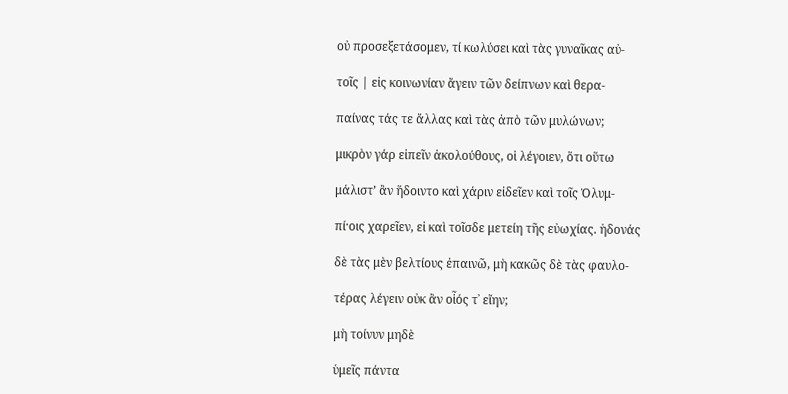οὐ προσεξετάσομεν, τί κωλύσει καὶ τὰς γυναῖκας αὐ-

τοῖς | εἰς κοινωνίαν ἄγειν τῶν δείπνων καὶ θερα-

παίνας τάς τε ἄλλας καὶ τὰς ἀπὸ τῶν μυλώνων;

μικρὸν γάρ εἰπεῖν ἀκολούθους, οἱ λέγοιεν, ὅτι οὕτω

μάλιστ’ ἂν ἥδοιντο καὶ χάριν εἰδεῖεν καὶ τοῖς Ὀλυμ-

πί·οις χαρεῖεν, εἰ καὶ τοῖσδε μετείη τῆς εὐωχίας. ἡδονάς

δὲ τὰς μὲν βελτίους ἐπαινῶ, μὴ κακῶς δὲ τὰς φαυλο-

τέρας λέγειν οὐκ ἂν οἷός τ᾿ εἴην;

μὴ τοίνυν μηδὲ

ὑμεῖς πάντα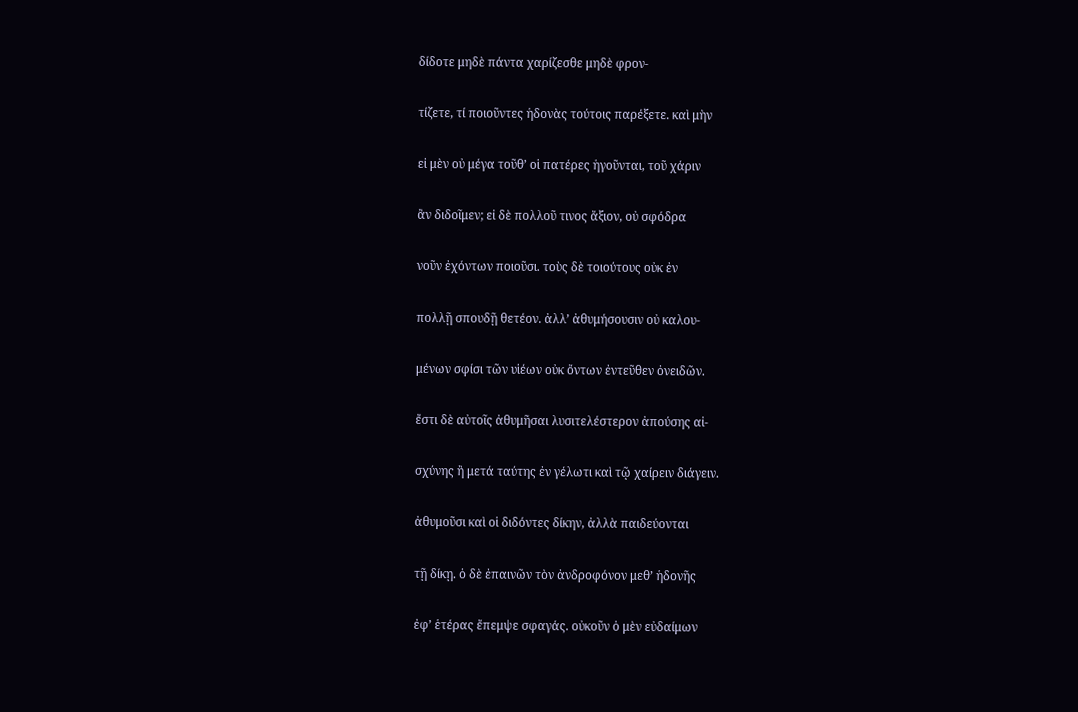δίδοτε μηδὲ πάντα χαρίζεσθε μηδὲ φρον-

τίζετε, τί ποιοῦντες ἡδονὰς τούτοις παρέξετε. καὶ μὴν

εἰ μὲν οὐ μέγα τοῦθ’ οἱ πατέρες ἡγοῦνται, τοῦ χάριν

ἂν διδοῖμεν; εἰ δὲ πολλοῦ τινος ἄξιον, οὐ σφόδρα

νοῦν ἐχόντων ποιοῦσι. τοὺς δὲ τοιούτους οὐκ ἐν

πολλῇ σπουδῇ θετέον. ἀλλ’ ἀθυμήσουσιν οὐ καλου-

μένων σφίσι τῶν υἱέων οὐκ ὄντων ἐντεῦθεν ὀνειδῶν.

ἔστι δὲ αὐτοῖς ἀθυμῆσαι λυσιτελέστερον ἀπούσης αἰ-

σχύνης ἢ μετά ταύτης ἐν γέλωτι καὶ τῷ χαίρειν διάγειν.

ἀθυμοῦσι καὶ οἱ διδόντες δίκην, ἀλλὰ παιδεύονται

τῇ δίκῃ. ὁ δὲ ἐπαινῶν τὸν ἀνδροφόνον μεθ’ ἡδονῆς

ἐφ’ ἑτέρας ἔπεμψε σφαγάς. οὐκοῦν ὁ μὲν εὐδαίμων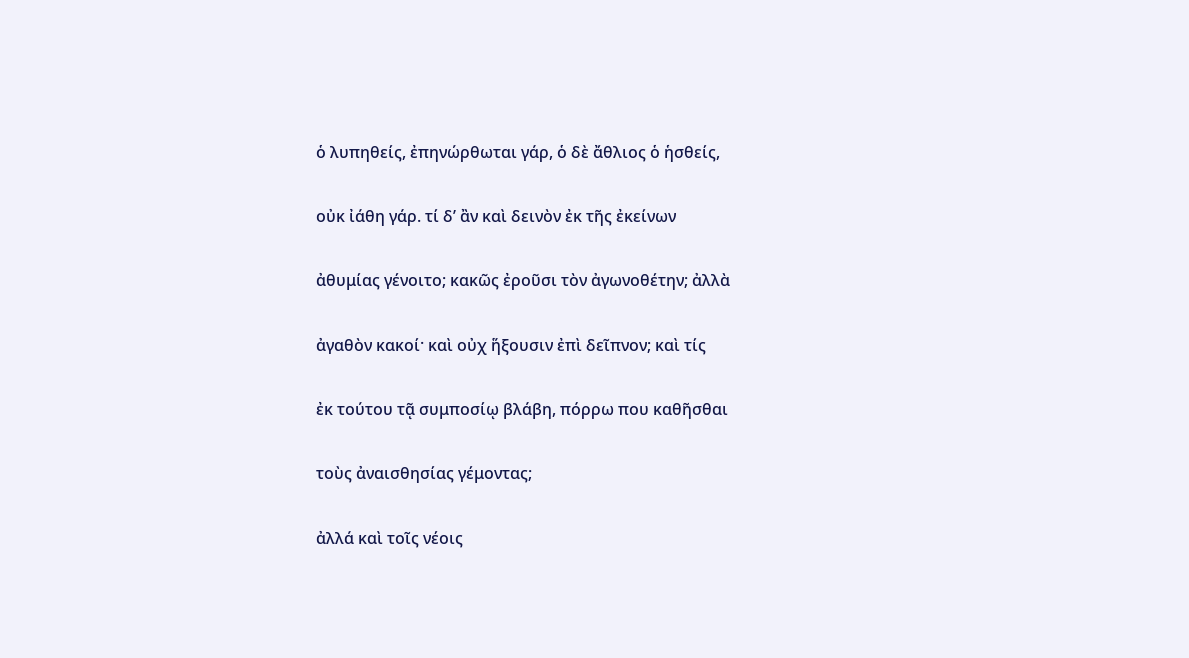ὁ λυπηθείς, ἐπηνώρθωται γάρ, ὁ δὲ ἄθλιος ὁ ἡσθείς,

οὐκ ἰάθη γάρ. τί δ’ ἂν καὶ δεινὸν ἐκ τῆς ἐκείνων

ἀθυμίας γένοιτο; κακῶς ἐροῦσι τὸν ἀγωνοθέτην; ἀλλὰ

ἀγαθὸν κακοί· καὶ οὐχ ἥξουσιν ἐπὶ δεῖπνον; καὶ τίς

ἐκ τούτου τᾷ συμποσίῳ βλάβη, πόρρω που καθῆσθαι

τοὺς ἀναισθησίας γέμοντας;

ἀλλά καὶ τοῖς νέοις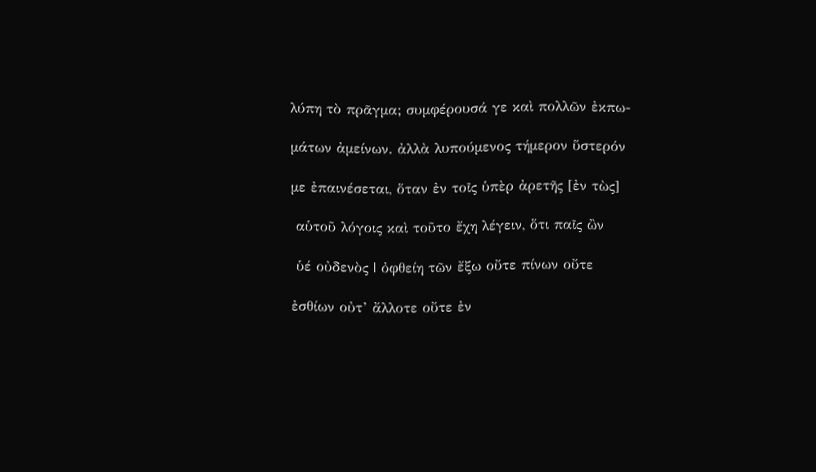λύπη τὸ πρᾶγμα; συμφέρουσά γε καὶ πολλῶν ἐκπω-

μάτων ἀμείνων. ἀλλὰ λυπούμενος τήμερον ὕστερόν

με ἐπαινέσεται, ὅταν ἐν τοῖς ὑπὲρ ἀρετῆς [ἐν τὼς]

 αὑτοῦ λόγοις καὶ τοῦτο ἔχη λέγειν, ὅτι παῖς ὢν

 ὑέ οὐδενὸς | ὀφθείη τῶν ἔξω οὔτε πίνων οὔτε

ἐσθίων οὐτ’ ἄλλοτε οὔτε ἐν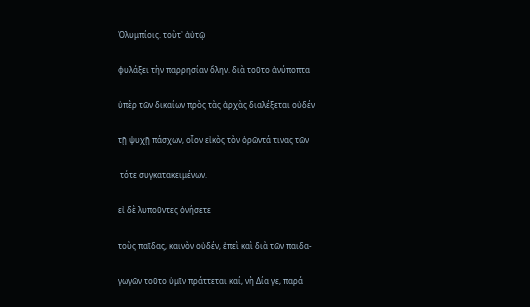Ὀλυμπίοις. τοὺτ᾿ ἀὐτῷ

φυλάξει τὴν παρρησίαν ὅλην. διὰ τοῦτο ἀνύποπτα

ὑπὲρ τῶν δικαίων πρὸς τὰς ἀρχὰς διαλέξεται οὐδέν

τῇ ψυχῇ πάσχων, οἷον εἰκὸς τὸν ὁρῶντά τινας τῶν

 τότε συγκατακειμένων.

εἰ δὲ λυποῦντες ὀνήσετε

τοὺς παῖδας, καινὸν οὐδέν, ἐπεὶ καὶ διὰ τῶν παιδα-

γωγῶν τοῦτο ὑμῖν πράττεται καί, νὴ Δία γε, παρά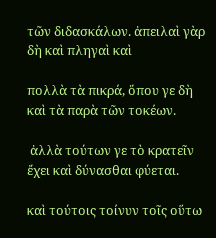τῶν διδασκάλων. ἀπειλαὶ γὰρ δὴ καὶ πληγαὶ καὶ

πολλὰ τὰ πικρά, ὅπου γε δὴ καὶ τὰ παρὰ τῶν τοκέων.

 ἀλλὰ τούτων γε τὸ κρατεῖν ἔχει καὶ δύνασθαι φύεται.

καὶ τούτοις τοίνυν τοῖς οὕτω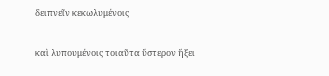δειπνεῖν κεκωλυμένοις

καὶ λυπουμένοις τοιαῦτα ὕστερον ἥξει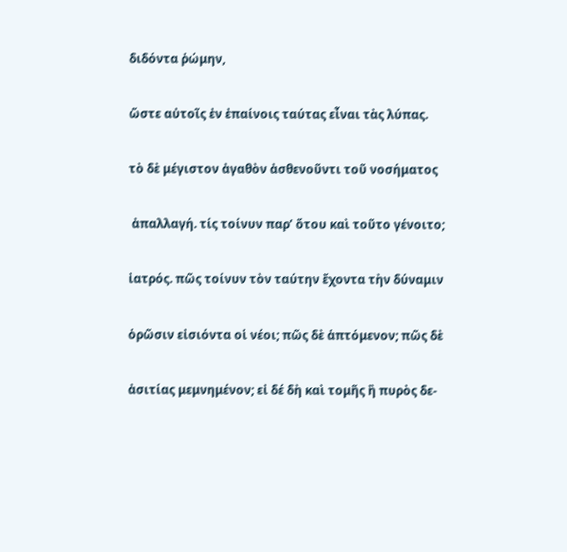διδόντα ῥώμην,

ὥστε αὐτοῖς ἐν ἐπαίνοις ταύτας εἶναι τὰς λύπας.

τὸ δὲ μέγιστον ἀγαθὸν ἀσθενοῦντι τοῦ νοσήματος

 ἀπαλλαγή. τίς τοίνυν παρ’ ὅτου καὶ τοῦτο γένοιτο;

ἰατρός. πῶς τοίνυν τὸν ταύτην ἔχοντα τὴν δύναμιν

ὁρῶσιν εἰσιόντα οἱ νέοι; πῶς δὲ ἁπτόμενον; πῶς δὲ

ἀσιτίας μεμνημένον; εἰ δέ δὴ καὶ τομῆς ἢ πυρὸς δε-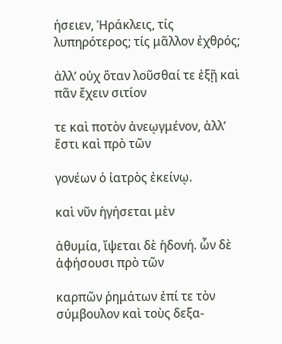ήσειεν, Ἡράκλεις, τίς λυπηρότερος; τίς μᾶλλον ἐχθρός;

ἀλλ’ οὐχ ὅταν λοῦσθαί τε ἐξῇ καὶ πᾶν ἔχειν σιτίον

τε καὶ ποτὸν ἀνεῳγμένον, ἀλλ’ ἔστι καὶ πρὸ τῶν

γονέων ὁ ἰατρὸς ἐκείνῳ.

καὶ νῦν ἡγήσεται μὲν

ἀθυμία, ἴψεται δὲ ἡδονή. ὧν δὲ ἀφήσουσι πρὸ τῶν

καρπῶν ῥημάτων ἐπί τε τὸν σύμβουλον καὶ τοὺς δεξα-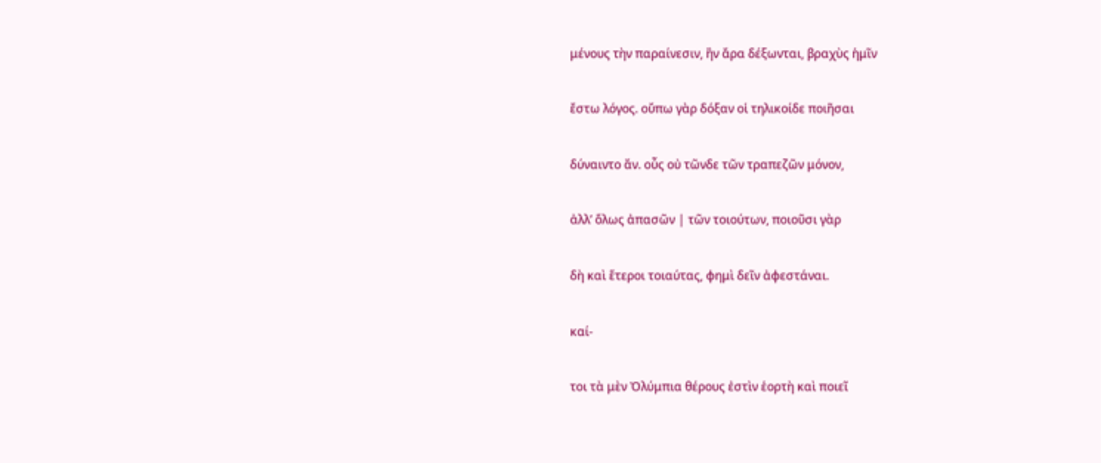μένους τὴν παραίνεσιν, ἢν ἄρα δέξωνται, βραχὺς ἡμῖν

ἔστω λόγος. οὔπω γὰρ δόξαν οἱ τηλικοίδε ποιῆσαι

δύναιντο ἄν. οὖς οὐ τῶνδε τῶν τραπεζῶν μόνον,

ἀλλ’ ὅλως ἀπασῶν | τῶν τοιούτων, ποιοῦσι γὰρ

δὴ καὶ ἕτεροι τοιαύτας, φημὶ δεῖν ἀφεστάναι.

καί-

τοι τὰ μὲν Ὀλύμπια θέρους ἐστὶν ἑορτὴ καὶ ποιεῖ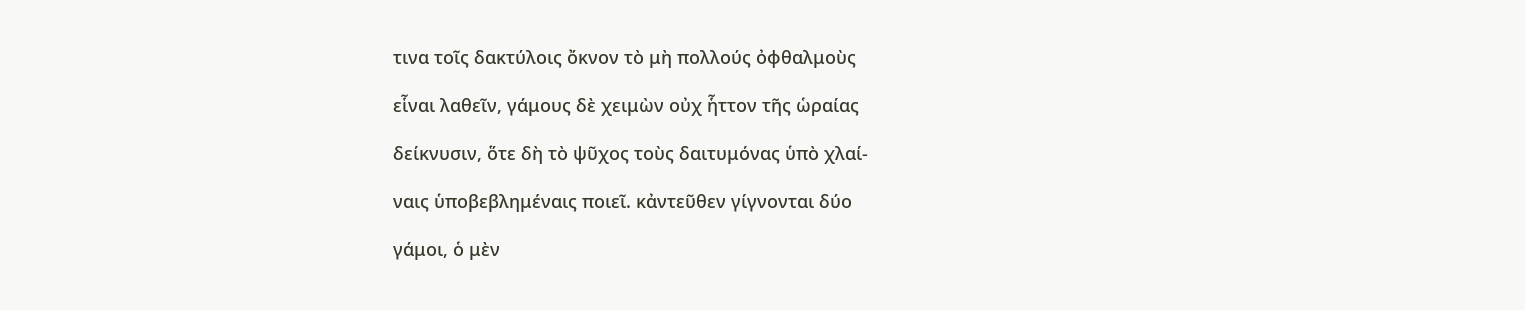τινα τοῖς δακτύλοις ὄκνον τὸ μὴ πολλούς ὀφθαλμοὺς

εἷναι λαθεῖν, γάμους δὲ χειμὼν οὐχ ἧττον τῆς ὡραίας

δείκνυσιν, ὅτε δὴ τὸ ψῦχος τοὺς δαιτυμόνας ὑπὸ χλαί-

ναις ὑποβεβλημέναις ποιεῖ. κἀντεῦθεν γίγνονται δύο

γάμοι, ὁ μὲν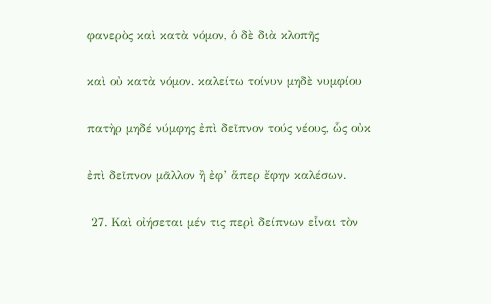φανερὸς καὶ κατὰ νόμον, ὁ δὲ διὰ κλοπῆς

καὶ οὐ κατὰ νόμον. καλείτω τοίνυν μηδὲ νυμφίου

πατὴρ μηδέ νύμφης ἐπὶ δεῖπνον τούς νέους, ὧς οὐκ

ἐπὶ δεῖπνον μᾶλλον ἢ ἐφ’ ἅπερ ἔφην καλέσων.

 27. Καὶ οἰήσεται μέν τις περὶ δείπνων εἷναι τὸν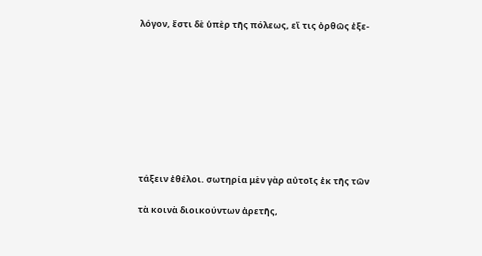λόγον, ἔστι δὲ ὑπὲρ τῆς πόλεως, εἴ τις ὀρθῶς ἐξε-









τάξειν ἐθέλοι. σωτηρία μὲν γὰρ αὐτοῖς ἐκ τῆς τῶν

τὰ κοινὰ διοικούντων ἀρετῆς,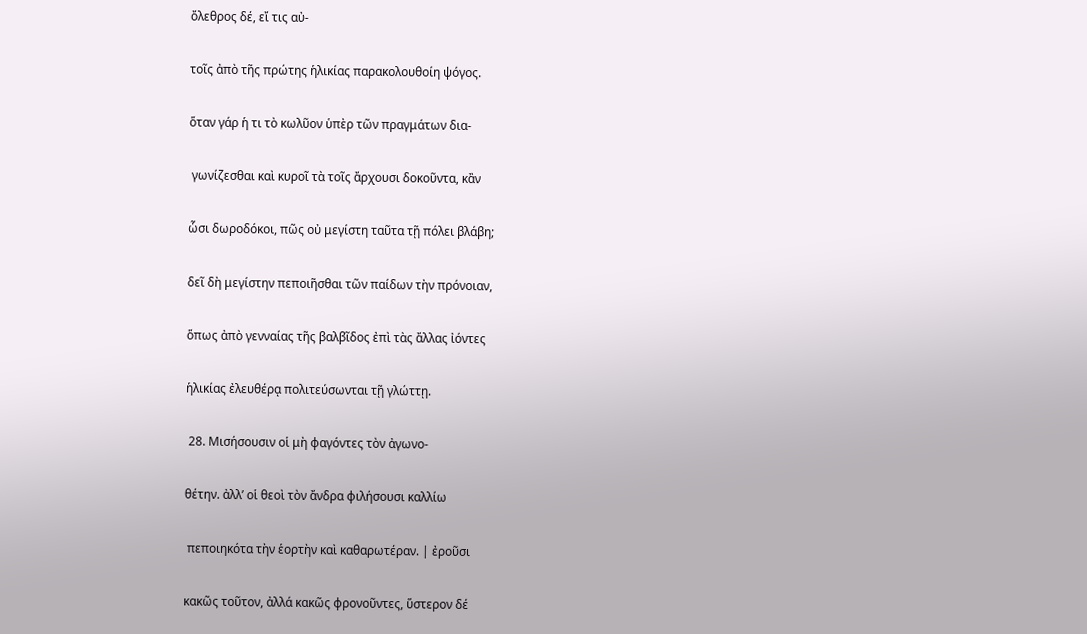ὄλεθρος δέ, εἴ τις αὐ-

τοῖς ἀπὸ τῆς πρώτης ἡλικίας παρακολουθοίη ψόγος.

ὅταν γάρ ἡ τι τὸ κωλῦον ὑπὲρ τῶν πραγμάτων δια-

 γωνίζεσθαι καὶ κυροῖ τὰ τοῖς ἄρχουσι δοκοῦντα, κἂν

ὧσι δωροδόκοι, πῶς οὐ μεγίστη ταῦτα τῇ πόλει βλάβη;

δεῖ δὴ μεγίστην πεποιῆσθαι τῶν παίδων τὴν πρόνοιαν,

ὅπως ἀπὸ γενναίας τῆς βαλβῖδος ἐπὶ τὰς ἄλλας ἰόντες

ἡλικίας ἐλευθέρᾳ πολιτεύσωνται τῇ γλώττῃ.

 28. Μισήσουσιν οἱ μὴ φαγόντες τὸν ἀγωνο-

θέτην. ἀλλ’ οἱ θεοὶ τὸν ἄνδρα φιλήσουσι καλλίω

 πεποιηκότα τὴν ἑορτὴν καὶ καθαρωτέραν. | ἐροῦσι

κακῶς τοῦτον, ἀλλά κακῶς φρονοῦντες, ὕστερον δέ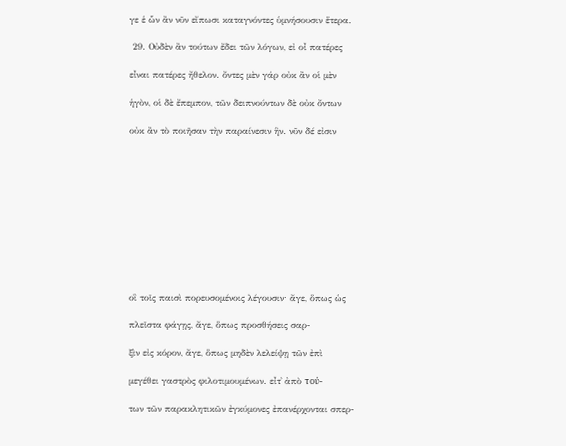γε ἑ ὧν ἂν νῦν εἴπωσι καταγνόντες ὑμνήσουσιν ἕτερα.

 29. Οὐδὲν ἂν τούτων ἔδει τῶν λόγων, εἰ οἶ πατέρες

εἶναι πατέρες ἤθελον. ὄντες μὲν γάρ οὐκ ἂν οἱ μὲν

ἡγὸν, οἱ δὲ ἔπεμπον, τῶν δειπνούντων δὲ οὐκ ὄντων

οὐκ ἂν τὸ ποιῆσαν τὴν παραίνεσιν ἣν. νῦν δέ εἰσιν











οἳ τοῖς παισὶ πορευσομένοις λέγουσιν· ἄγε, ὅπως ὡς

πλεῖστα φάγῃς, ἄγε, ὅπως προσθήσεις σαρ-

ξὶν εἰς κόρον, ἄγε, ὅπως μηδὲν λελείψῃ τῶν ἐπὶ

μεγέθει γαστρὸς φιλοτιμουμένων. εἶτ᾿ ἀπὸ τού-

των τῶν παρακλητικῶν ἐγκύμονες ἐπανέρχονται σπερ-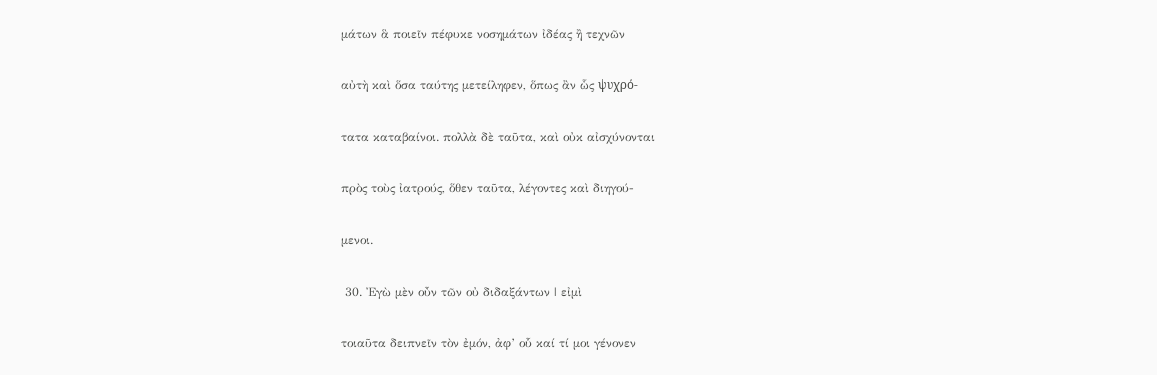μάτων ἃ ποιεῖν πέφυκε νοσημάτων ἰδέας ἢ τεχνῶν

αὐτὴ καὶ ὅσα ταύτης μετείληφεν, ὅπως ἂν ὧς ψυχρό-

τατα καταβαίνοι. πολλὰ δὲ ταῦτα, καὶ οὐκ αἰσχύνονται

πρὸς τοὺς ἰατρούς, ὅθεν ταῦτα, λέγοντες καὶ διηγού-

μενοι.

 30. Ἐγὼ μὲν οὖν τῶν οὐ διδαξάντων | εἰμὶ

τοιαῦτα δειπνεῖν τὸν ἐμόν, ἀφ’ οὗ καί τί μοι γένονεν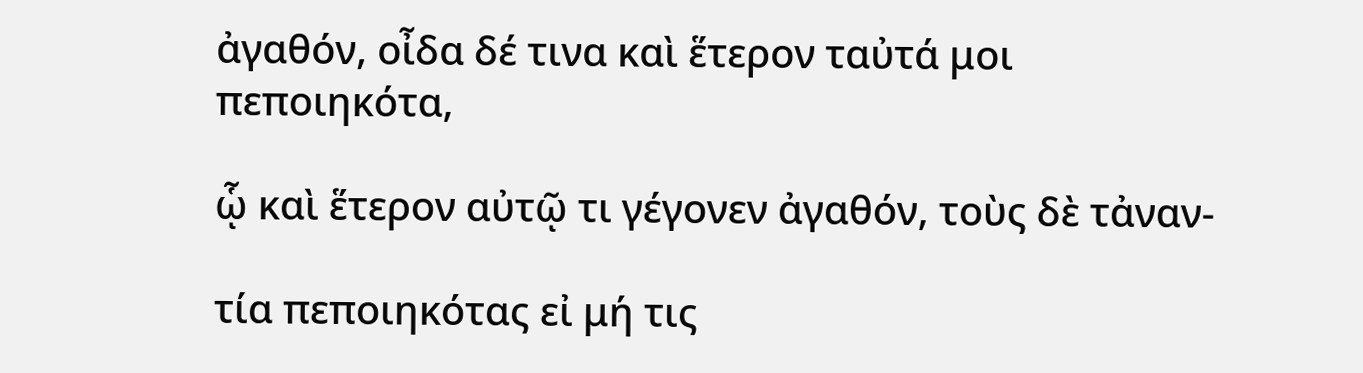ἀγαθόν, οἶδα δέ τινα καὶ ἕτερον ταὐτά μοι πεποιηκότα,

ᾧ καὶ ἕτερον αὐτῷ τι γέγονεν ἀγαθόν, τοὺς δὲ τἀναν-

τία πεποιηκότας εἰ μή τις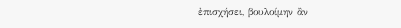ἐπισχήσει, βουλοίμην ἂν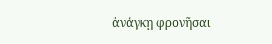ἀνάγκῃ φρονῆσαι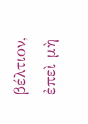βέλτιον, ἐπεὶ μὴ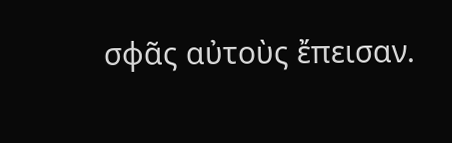σφᾶς αὐτοὺς ἔπεισαν.